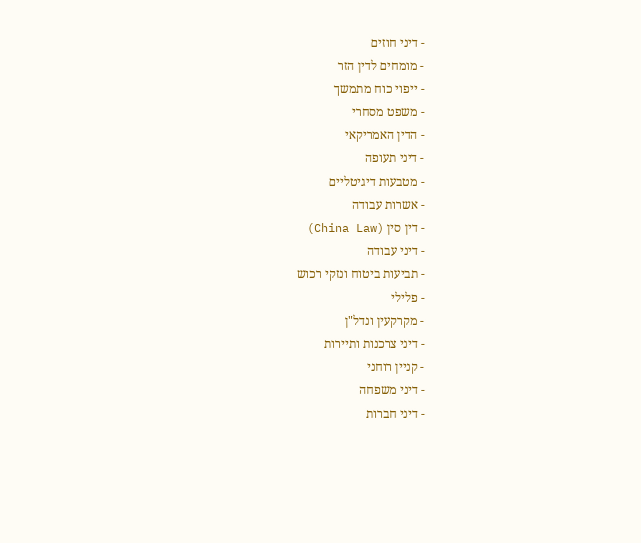- דיני חוזים
- מומחים לדין הזר
- ייפוי כוח מתמשך
- משפט מסחרי
- הדין האמריקאי
- דיני תעופה
- מטבעות דיגיטליים
- אשרות עבודה
- דין סין (China Law)
- דיני עבודה
- תביעות ביטוח ונזקי רכוש
- פלילי
- מקרקעין ונדל"ן
- דיני צרכנות ותיירות
- קניין רוחני
- דיני משפחה
- דיני חברות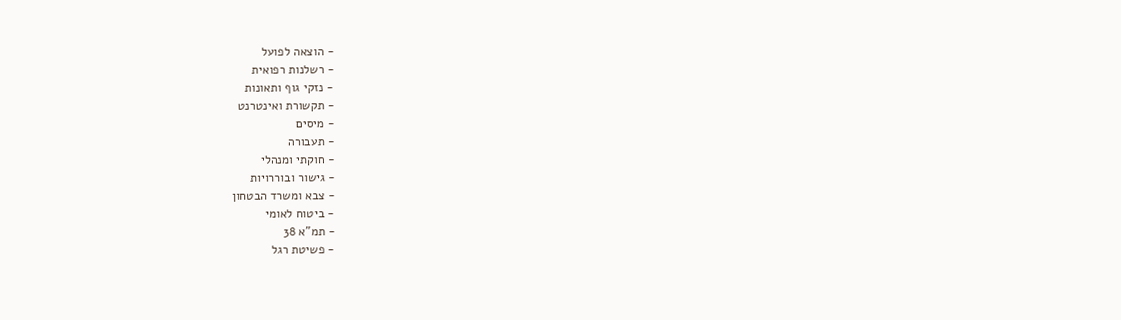- הוצאה לפועל
- רשלנות רפואית
- נזקי גוף ותאונות
- תקשורת ואינטרנט
- מיסים
- תעבורה
- חוקתי ומנהלי
- גישור ובוררויות
- צבא ומשרד הבטחון
- ביטוח לאומי
- תמ"א 38
- פשיטת רגל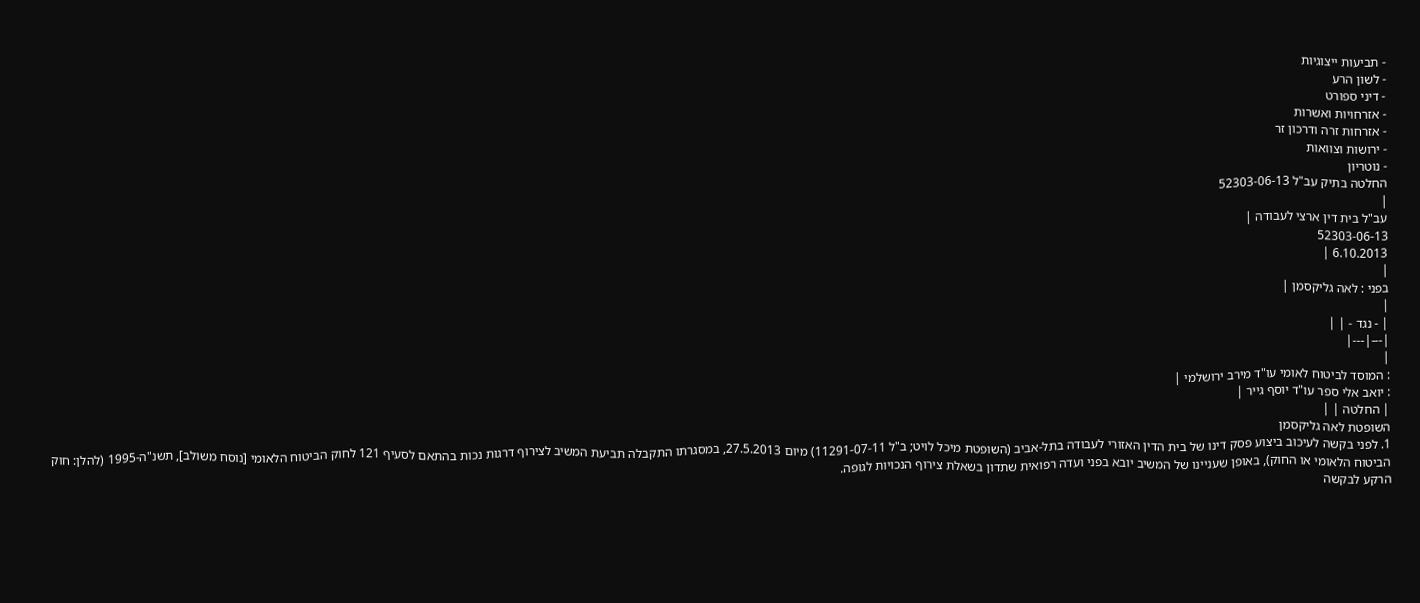- תביעות ייצוגיות
- לשון הרע
- דיני ספורט
- אזרחויות ואשרות
- אזרחות זרה ודרכון זר
- ירושות וצוואות
- נוטריון
החלטה בתיק עב"ל 52303-06-13
|
עב"ל בית דין ארצי לעבודה |
52303-06-13
6.10.2013 |
|
בפני : לאה גליקסמן |
|
| - נגד - | |
|---|---|
|
: המוסד לביטוח לאומי עו"ד מירב ירושלמי |
: יואב אלי ספר עו"ד יוסף גייר |
| החלטה | |
השופטת לאה גליקסמן
1. לפני בקשה לעיכוב ביצוע פסק דינו של בית הדין האזורי לעבודה בתל-אביב (השופטת מיכל לויט; ב"ל 11291-07-11) מיום 27.5.2013, במסגרתו התקבלה תביעת המשיב לצירוף דרגות נכות בהתאם לסעיף 121 לחוק הביטוח הלאומי [נוסח משולב], תשנ"ה-1995 (להלן: חוק הביטוח הלאומי או החוק), באופן שעניינו של המשיב יובא בפני ועדה רפואית שתדון בשאלת צירוף הנכויות לגופה.
הרקע לבקשה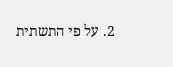2. על פי התשתית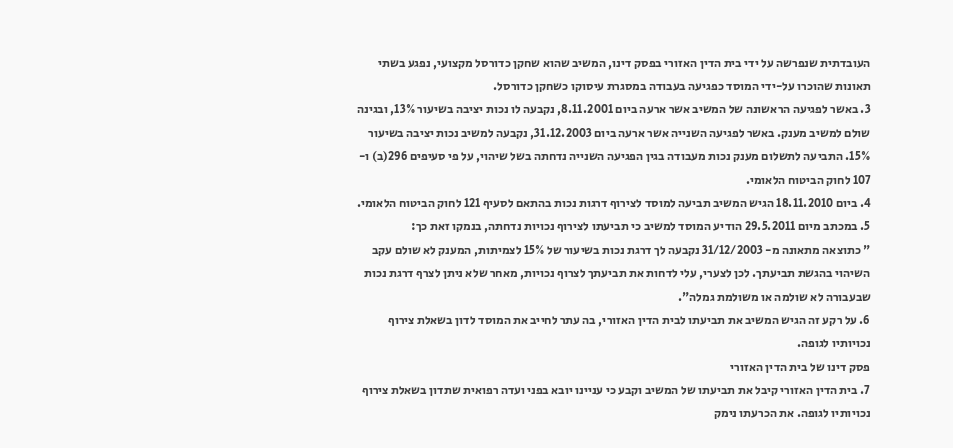העובדתית שנפרשה על ידי בית הדין האזורי בפסק דינו, המשיב שהוא שחקן כדורסל מקצועי, נפגע בשתי תאונות שהוכרו על-ידי המוסד כפגיעה בעבודה במסגרת עיסוקו כשחקן כדורסל.
3. באשר לפגיעה הראשונה של המשיב אשר ארעה ביום 8.11.2001, נקבעה לו נכות יציבה בשיעור 13%, ובגינה שולם למשיב מענק. באשר לפגיעה השנייה אשר ארעה ביום 31.12.2003, נקבעה למשיב נכות יציבה בשיעור 15%. התביעה לתשלום מענק נכות מעבודה בגין הפגיעה השנייה נדחתה בשל שיהוי, על פי סעיפים 296(ב) ו- 107 לחוק הביטוח הלאומי.
4. ביום 18.11.2010 הגיש המשיב תביעה למוסד לצירוף דרגות נכות בהתאם לסעיף 121 לחוק הביטוח הלאומי.
5. במכתב מיום 29.5.2011 הודיע המוסד למשיב כי תביעתו לצירוף נכויות נדחתה, בנמקו זאת כך:
" כתוצאה מתאונה מ- 31/12/2003 נקבעה לך דרגת נכות בשיעור של 15% לצמיתות, המענק לא שולם עקב השיהוי בהגשת תביעתך. לכן לצערי, עלי לדחות את תביעתך לצרוף נכויות, מאחר שלא ניתן לצרף דרגת נכות שבעבורה לא שולמה או משולמת גמלה".
6. על רקע זה הגיש המשיב את תביעתו לבית הדין האזורי, בה עתר לחייב את המוסד לדון בשאלת צירוף נכויותיו לגופה.
פסק דינו של בית הדין האזורי
7. בית הדין האזורי קיבל את תביעתו של המשיב וקבע כי עניינו יובא בפני ועדה רפואית שתדון בשאלת צירוף נכויותיו לגופה. את הכרעתו נימק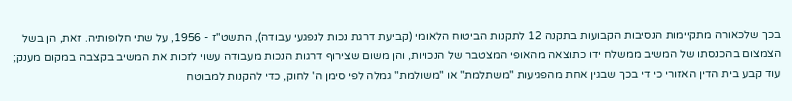בכך שלכאורה מתקיימות הנסיבות הקבועות בתקנה 12 לתקנות הביטוח הלאומי (קביעת דרגת נכות לנפגעי עבודה), התשט"ז - 1956, על שתי חלופותיה. זאת, הן בשל הצמצום בהכנסתו של המשיב ממשלח ידו כתוצאה מהאופי המצטבר של הנכויות, והן משום שצירוף דרגות הנכות מעבודה עשוי לזכות את המשיב בקצבה במקום מענק; עוד קבע בית הדין האזורי כי די בכך שבגין אחת מהפגיעות "משתלמת" או "משולמת" גמלה לפי סימן ה' לחוק, כדי להקנות למבוטח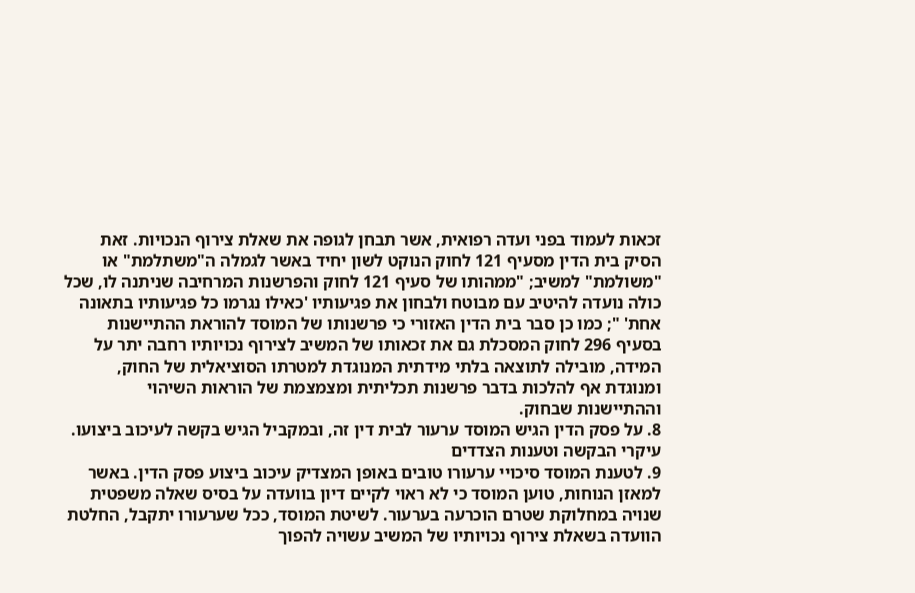זכאות לעמוד בפני ועדה רפואית, אשר תבחן לגופה את שאלת צירוף הנכויות. זאת הסיק בית הדין מסעיף 121 לחוק הנוקט לשון יחיד באשר לגמלה ה"משתלמת" או "משולמת" למשיב; "ממהותו של סעיף 121 לחוק והפרשנות המרחיבה שניתנה לו, שכל כולה נועדה להיטיב עם מבוטח ולבחון את פגיעותיו 'כאילו נגרמו כל פגיעותיו בתאונה אחת' "; כמו כן סבר בית הדין האזורי כי פרשנותו של המוסד להוראת ההתיישנות בסעיף 296 לחוק המסכלת גם את זכאותו של המשיב לצירוף נכויותיו רחבה יתר על המידה, מובילה לתוצאה בלתי מידתית המנוגדת למטרתו הסוציאלית של החוק, ומנוגדת אף להלכות בדבר פרשנות תכליתית ומצמצמת של הוראות השיהוי וההתיישנות שבחוק.
8. על פסק הדין הגיש המוסד ערעור לבית דין זה, ובמקביל הגיש בקשה לעיכוב ביצועו.
עיקרי הבקשה וטענות הצדדים
9. לטענת המוסד סיכויי ערעורו טובים באופן המצדיק עיכוב ביצוע פסק הדין. באשר למאזן הנוחות, טוען המוסד כי לא ראוי לקיים דיון בוועדה על בסיס שאלה משפטית שנויה במחלוקת שטרם הוכרעה בערעור. לשיטת המוסד, ככל שערעורו יתקבל, החלטת הוועדה בשאלת צירוף נכויותיו של המשיב עשויה להפוך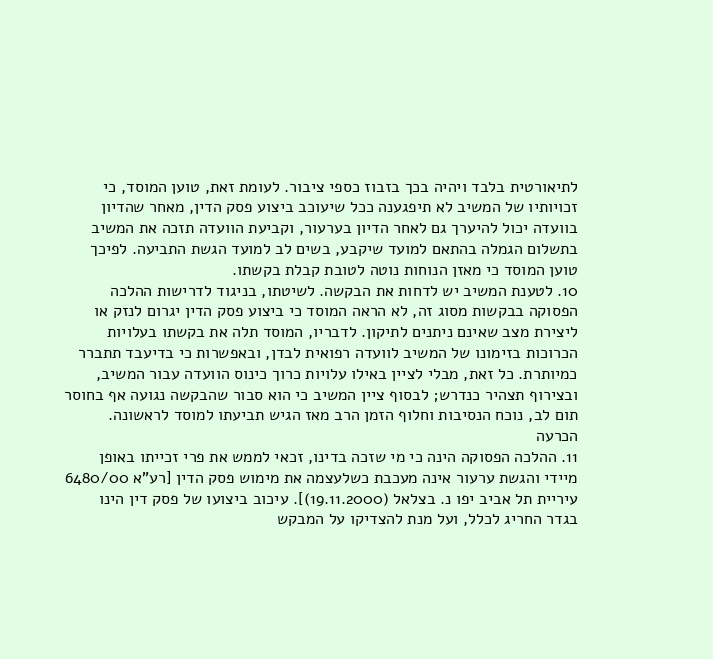לתיאורטית בלבד ויהיה בכך בזבוז כספי ציבור. לעומת זאת, טוען המוסד, כי זכויותיו של המשיב לא תיפגענה ככל שיעוכב ביצוע פסק הדין, מאחר שהדיון בוועדה יכול להיערך גם לאחר הדיון בערעור, וקביעת הוועדה תזכה את המשיב בתשלום הגמלה בהתאם למועד שיקבע, בשים לב למועד הגשת התביעה. לפיכך טוען המוסד כי מאזן הנוחות נוטה לטובת קבלת בקשתו.
10. לטענת המשיב יש לדחות את הבקשה. לשיטתו, בניגוד לדרישות ההלכה הפסוקה בבקשות מסוג זה, לא הראה המוסד כי ביצוע פסק הדין יגרום לנזק או ליצירת מצב שאינם ניתנים לתיקון. לדבריו, המוסד תלה את בקשתו בעלויות הכרוכות בזימונו של המשיב לוועדה רפואית לבדן, ובאפשרות כי בדיעבד תתברר כמיותרת. כל זאת, מבלי לציין באילו עלויות כרוך כינוס הוועדה עבור המשיב, ובצירוף תצהיר כנדרש; לבסוף ציין המשיב כי הוא סבור שהבקשה נגועה אף בחוסר תום לב, נוכח הנסיבות וחלוף הזמן הרב מאז הגיש תביעתו למוסד לראשונה.
הכרעה
11. ההלכה הפסוקה הינה כי מי שזכה בדינו, זכאי לממש את פרי זכייתו באופן מיידי והגשת ערעור אינה מעכבת כשלעצמה את מימוש פסק הדין [רע"א 6480/00 עיריית תל אביב יפו נ. בצלאל (19.11.2000)]. עיכוב ביצועו של פסק דין הינו בגדר החריג לכלל, ועל מנת להצדיקו על המבקש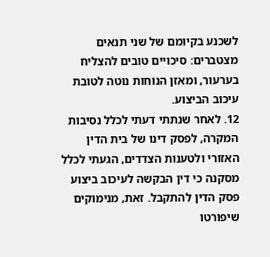לשכנע בקיומם של שני תנאים מצטברים: סיכויים טובים להצליח בערעור, ומאזן הנוחות נוטה לטובת עיכוב הביצוע.
12. לאחר שנתתי דעתי לכלל נסיבות המקרה, לפסק דינו של בית הדין האזורי ולטענות הצדדים, הגעתי לכלל מסקנה כי דין הבקשה לעיכוב ביצוע פסק הדין להתקבל. זאת, מנימוקים שיפורטו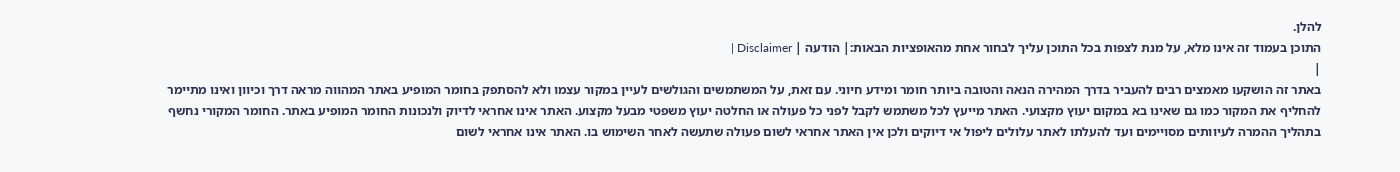להלן.
התוכן בעמוד זה אינו מלא, על מנת לצפות בכל התוכן עליך לבחור אחת מהאופציות הבאות:| הודעה | Disclaimer |
|
באתר זה הושקעו מאמצים רבים להעביר בדרך המהירה הנאה והטובה ביותר חומר ומידע חיוני. עם זאת, על המשתמשים והגולשים לעיין במקור עצמו ולא להסתפק בחומר המופיע באתר המהווה מראה דרך וכיוון ואינו מתיימר להחליף את המקור כמו גם שאינו בא במקום יעוץ מקצועי. האתר מייעץ לכל משתמש לקבל לפני כל פעולה או החלטה יעוץ משפטי מבעל מקצוע. האתר אינו אחראי לדיוק ולנכונות החומר המופיע באתר. החומר המקורי נחשף בתהליך ההמרה לעיוותים מסויימים ועד להעלתו לאתר עלולים ליפול אי דיוקים ולכן אין האתר אחראי לשום פעולה שתעשה לאחר השימוש בו. האתר אינו אחראי לשום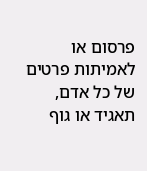פרסום או לאמיתות פרטים של כל אדם, תאגיד או גוף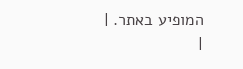המופיע באתר. |
|